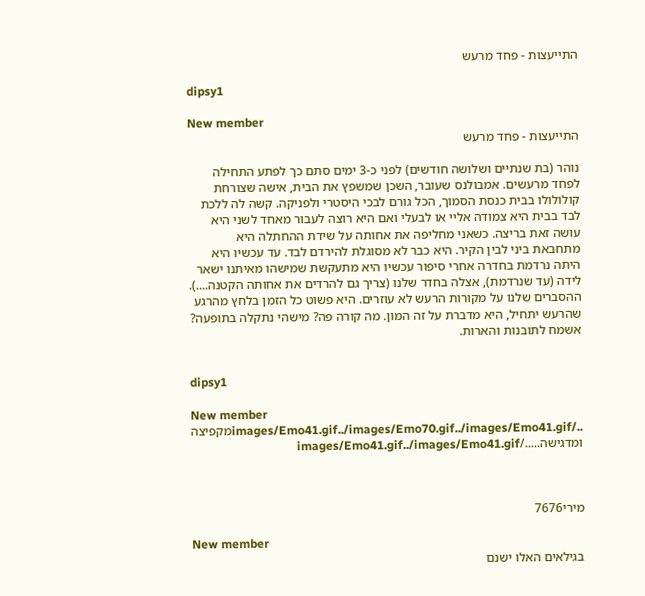התייעצות - פחד מרעש

dipsy1

New member
התייעצות - פחד מרעש

נוהר (בת שנתיים ושלושה חודשים) לפני כ-3 ימים סתם כך לפתע התחילה לפחד מרעשים. אמבולנס שעובר, השכן שמשפץ את הבית, אישה שצורחת קולולולו בבית כנסת הסמוך, הכל גורם לבכי היסטרי ולפניקה. קשה לה ללכת לבד בבית היא צמודה אליי או לבעלי ואם היא רוצה לעבור מאחד לשני היא עושה זאת בריצה. כשאני מחליפה את אחותה על שידת ההחתלה היא מתחבאת ביני לבין הקיר. היא כבר לא מסוגלת להירדם לבד. עד עכשיו היא היתה נרדמת בחדרה אחרי סיפור עכשיו היא מתעקשת שמישהו מאיתנו ישאר לידה (עד שנרדמת), אצלה בחדר שלנו (צריך גם להרדים את אחותה הקטנה....). ההסברים שלנו על מקורות הרעש לא עוזרים. היא פשוט כל הזמן בלחץ מהרגע שהרעש יתחיל, היא מדברת על זה המון. מה קורה פה? מישהי נתקלה בתופעה? אשמח לתובנות והארות.


dipsy1

New member
../images/Emo41.gif../images/Emo70.gif../images/Emo41.gifמקפיצה ומדגישה...../images/Emo41.gif../images/Emo41.gif



מירי7676

New member
בגילאים האלו ישנם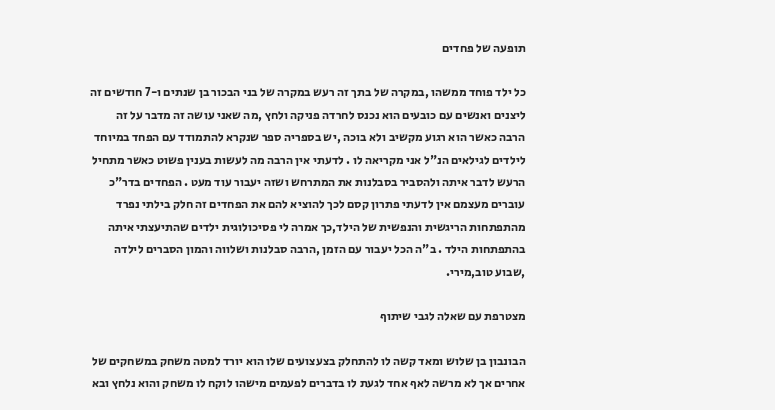תופעה של פחדים

כל ילד פוחד ממשהו ,במקרה של בתך זה רעש במקרה של בני הבכור בן שנתים ו-7 חודשים זה ליצנים ואנשים עם כובעים הוא נכנס לחרדה פניקה ולחץ ,מה שאני עושה זה מדבר על זה הרבה כאשר הוא רגוע מקשיב ולא בוכה ,יש בספריה ספר שנקרא להתמודד עם הפחד במיוחד לילדים לגילאים הנ"ל אני מקריאה לו . לדעתי אין הרבה מה לעשות בענין פשוט כאשר מתחיל הרעש לדבר איתה ולהסביר בסבלנות את המתרחש ושזה יעבור עוד מעט . הפחדים בדר"כ עוברים מעצמם אין לדעתי פתרון קסם לכך להוציא להם את הפחדים זה חלק בילתי נפרד מהתפתחות הריגשית והנפשית של הילד,כך אמרה לי פסיכולוגית ילדים שהתיעצתי איתה בהתפתחות הילד . ב"ה הכל יעבור עם הזמן ,הרבה סבלנות ושלווה והמון הסברים לילדה ,שבוע טוב,מירי.

מצטרפת עם שאלה לגבי שיתוף

הבונבון בן שלוש ומאד קשה לו להתחלק בצעצועים שלו הוא יורד למטה משחק במשחקים של אחרים אך לא מרשה לאף אחד לגעת לו בדברים לפעמים מישהו לוקח לו משחק והוא נלחץ ובא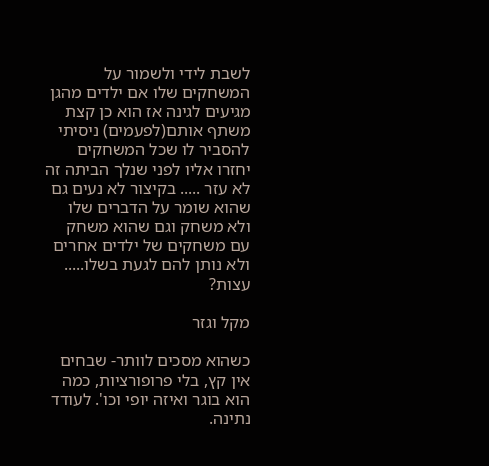לשבת לידי ולשמור על המשחקים שלו אם ילדים מהגן מגיעים לגינה אז הוא כן קצת משתף אותם(לפעמים) ניסיתי להסביר לו שכל המשחקים יחזרו אליו לפני שנלך הביתה זה לא עזר ..... בקיצור לא נעים גם שהוא שומר על הדברים שלו ולא משחק וגם שהוא משחק עם משחקים של ילדים אחרים ולא נותן להם לגעת בשלו..... עצות?

מקל וגזר

כשהוא מסכים לוותר- שבחים אין קץ, בלי פרופורציות, כמה הוא בוגר ואיזה יופי וכו'. לעודד נתינה.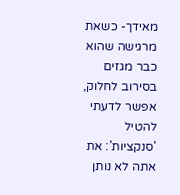מאידך- כשאת מרגישה שהוא כבר מגזים בסירוב לחלוק, אפשר לדעתי להטיל 'סנקציות': את אתה לא נותן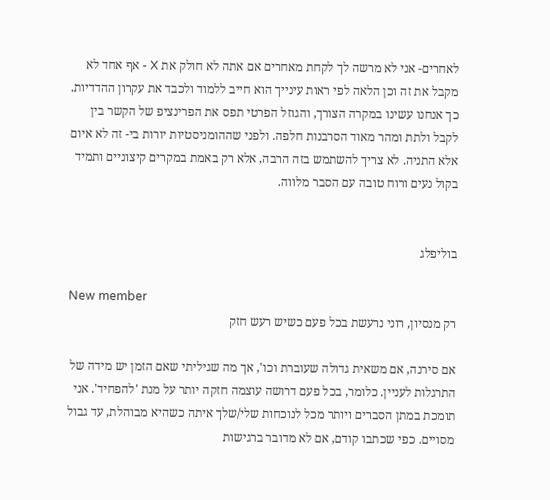לאחרים- אני לא מרשה לך לקחת מאחרים אם אתה לא חולק את X - אף אחד לא מקבל את זה וכן הלאה לפי ראות עינייך הוא חייב ללמוד ולכבד את עקרון ההדדיות. כך אנחנו עשינו במקרה הצורך, והגוזל הפרטי תפס את הפרינציפ של הקשר בין לקבל ולתת ומהר מאוד הסרבנות חלפה. ולפני שההומניסטיות יורות בי- זה לא איום אלא התניה. לא צריך להשתמש בזה הרבה, אלא רק באמת במקרים קיצוניים ותמיד בקול נעים ורוח טובה עם הסבר מלווה.


בוליפלג

New member
רק מנסיון, רוני נרעשת בכל פעם כשיש רעש חזק

אם סירנה, אם משאית גדולה שעוברת וכו', אך מה שגיליתי שאם הזמן יש מידה של התרגלות לעניין. כלומר, בכל פעם דרושה עוצמה חזקה יותר על מנת 'להפחיד'. אני תומכת במתן הסברים ויותר מכל לנוכחות שלי/שלך איתה כשהיא מבוהלת, עד גבול מסויים. כפי שכתבו קודם, אם לא מדובר ברגישות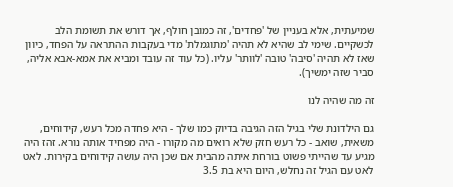שמיעתית, אלא בעניין של 'פחדים', זה כמובן חולף, אך דורש את תשומת הלב לכשקיים. שימי לב שהיא לא תהיה 'מתוגמלת' מדי בעקבות ההתראה על הפחד, כיוון שאז לא תהיה 'סיבה' טובה 'לוותר' עליו. (כל עוד זה עובד ומביא את אמא-אבא אליה, סביר שזה ימשיך).

זה מה שהיה לנו

גם הילדונת שלי בגיל הזה הגיבה בדיוק כמו שלך - היא פחדה מכל רעש, קידוחים, משאית, שואב - כל רעש חזק שלא רואים מה מקורו - היה מפחיד אותה נורא. זהז היה מגיע עד שהייתי פשוט בורחת איתה מהבית אם שכן היה עושה קידוחים בקירות. לאט לאט עם הגיל זה נחלש, היום היא בת 3.5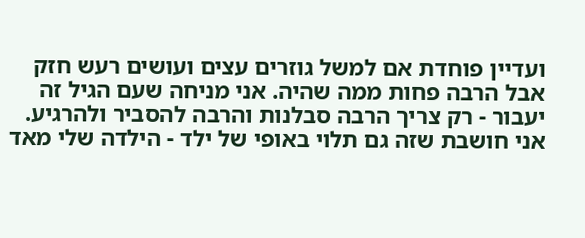ועדיין פוחדת אם למשל גוזרים עצים ועושים רעש חזק אבל הרבה פחות ממה שהיה. אני מניחה שעם הגיל זה יעבור - רק צריך הרבה סבלנות והרבה להסביר ולהרגיע. אני חושבת שזה גם תלוי באופי של ילד - הילדה שלי מאד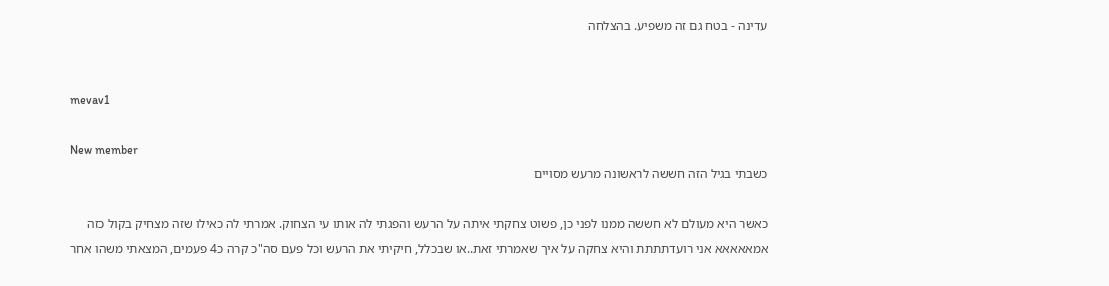עדינה - בטח גם זה משפיע. בהצלחה


mevav1

New member
כשבתי בגיל הזה חששה לראשונה מרעש מסויים

כאשר היא מעולם לא חששה ממנו לפני כן, פשוט צחקתי איתה על הרעש והפגתי לה אותו עי הצחוק. אמרתי לה כאילו שזה מצחיק בקול כזה אמאאאאא אני רועדתתתת והיא צחקה על איך שאמרתי זאת..או שבכלל, חיקיתי את הרעש וכל פעם סה"כ קרה כ4 פעמים, המצאתי משהו אחר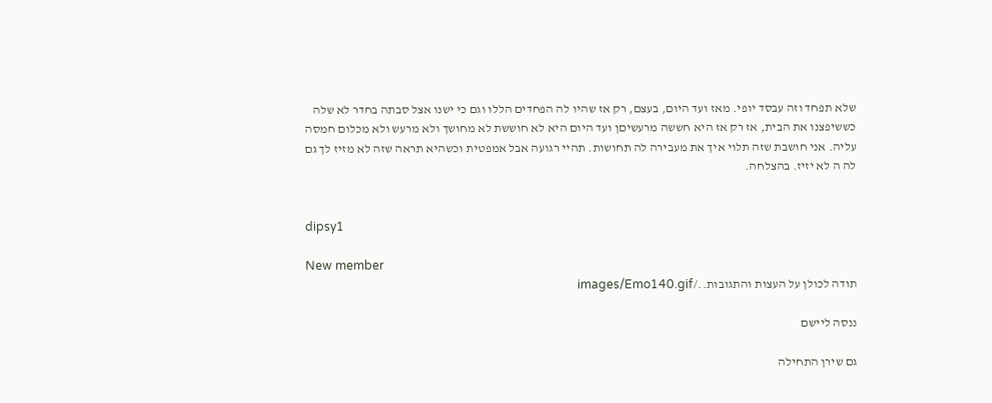שלא תפחד וזה עבסד יופי. מאז ועד היום, בעצם, רק אז שהיו לה הפחדים הללו וגם כי ישנו אצל סבתה בחדר לא שלה כששיפצנו את הבית, אז רק אז היא חששה מרעשיםן ועד היום היא לא חוששת לא מחושך ולא מרעש ולא מכלום חמסה עליה. אני חושבת שזה תלוי איך את מעבירה לה תחושות. תהיי רגועה אבל אמפטית וכשהיא תראה שזה לא מזיז לך גם לה ה לא יזיז. בהצלחה.


dipsy1

New member
תודה לכולן על העצות והתגובות../images/Emo140.gif

ננסה ליישם

גם שירן התחילה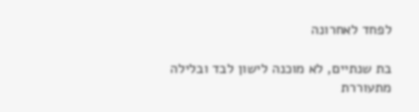לפחד לאחרונה

בת שנתיים, לא מוכנה לישון לבד ובלילה מתעוררת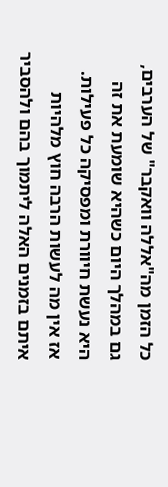כל הזמן מה"אללה וואקבר" של הערבים, גם במהלך היום כשהיא שומעת את זה היא נעשת חיוורת ומפסיקה כל פעילות. אז אין מה לעשות הרבה חוץ מלהיות איתם בזמנים האלה ליתמוך בהם ולהסביר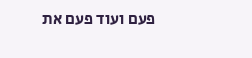פעם ועוד פעם את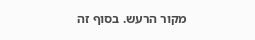מקור הרעש. בסוף זה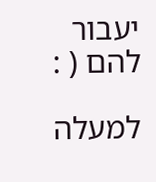יעבור להם ( :

למעלה